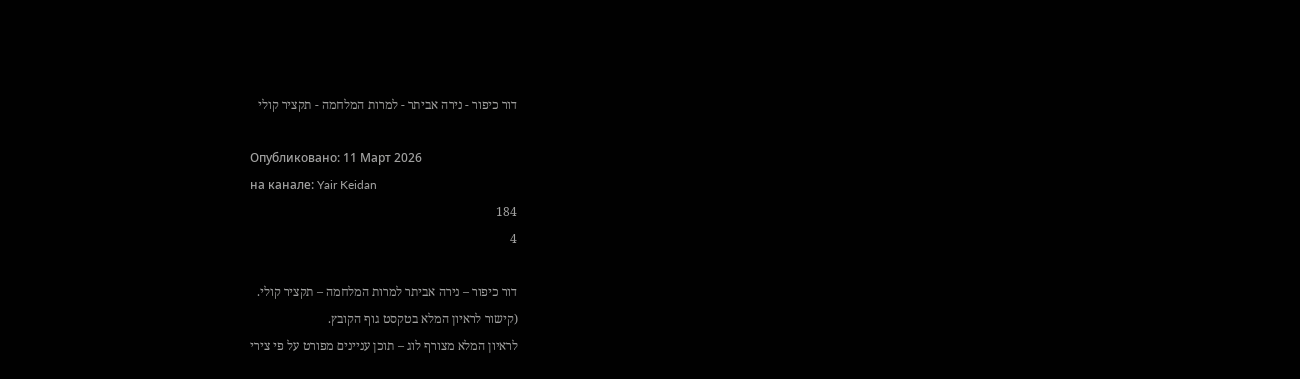דור כיפור - נירה אביתר - למרות המלחמה - תקציר קולי

Опубликовано: 11 Март 2026
на канале: Yair Keidan
184
4

דור כיפור – נירה אביתר למרות המלחמה – תקציר קולי.
(קישור לראיון המלא בטקסט גוף הקובץ.
לראיון המלא מצורף לוג – תוכן עניינים מפורט על פי צירי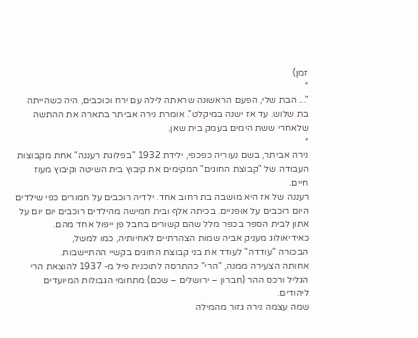זמן)
*
"... הבת שלי, הפעם הראשונה שראתה לילה עם ירח וכוכבים, היה כשהייתה בת שלוש. עד אז ישנה במיקלט". אומרת נירה אביתר בתארה את ההתשה שלאחרי ששת הימים בעמק בית שאן.
*
נירה אביתר, בשם נעוריה כפכפי, ילידת 1932 "בפלוגת רעננה" אחת מקבוצות העבודה של "קבוצת החוגים" המקימים את קיבוץ בית השיטה וקיבוץ מעוז חיים.
רעננה של אז היא מושבה בת רחוב אחד. ילדיה רוכבים על חמורים כפי שילדים היום רוכבים על אופניים. בכיתה אלף ובית חמישה מהילדים רוכבים יום יום על אתון לבית הספר בכפר מלל שהם קשורים בחבל פן ייפול אחד מהם.
כאידיאולוג מעניק אביה שמות הצהרתיים לאחיותיה, כמו למשל,
הבכורה "עודדה" לעודד את בני קבוצת החוגים בקשיי ההתיישבות.
אחותה הצעירה ממנה, "הרי" כהתרסה לתוכנית פיל מ- 1937 להוצאת הרי הגליל ורכס ההר (חברון – ירושלים – שכם) מתחומי הגבולות המיועדים ליהודים.
שמה עצמה נירה גזור מהמילה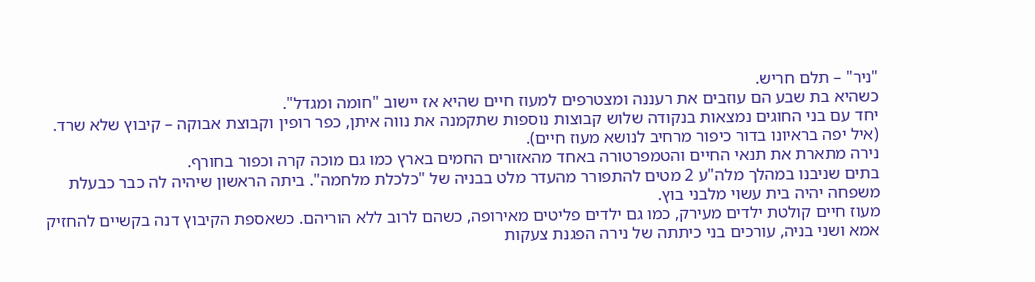"ניר" – תלם חריש.
כשהיא בת שבע הם עוזבים את רעננה ומצטרפים למעוז חיים שהיא אז יישוב "חומה ומגדל".
יחד עם בני החוגים נמצאות בנקודה שלוש קבוצות נוספות שתקמנה את נווה איתן, כפר רופין וקבוצת אבוקה – קיבוץ שלא שרד. (איל יפה בראיונו בדור כיפור מרחיב לנושא מעוז חיים).
נירה מתארת את תנאי החיים והטמפרטורה באחד מהאזורים החמים בארץ כמו גם מוכה קרה וכפור בחורף.
בתים שניבנו במהלך מלה"ע 2 מטים להתפורר מהעדר מלט בבניה של "כלכלת מלחמה". ביתה הראשון שיהיה לה כבר כבעלת משפחה יהיה בית עשוי מלבני בוץ.
מעוז חיים קולטת ילדים מעירק, כמו גם ילדים פליטים מאירופה, כשהם לרוב ללא הוריהם. כשאספת הקיבוץ דנה בקשיים להחזיק אמא ושני בניה, עורכים בני כיתתה של נירה הפגנת צעקות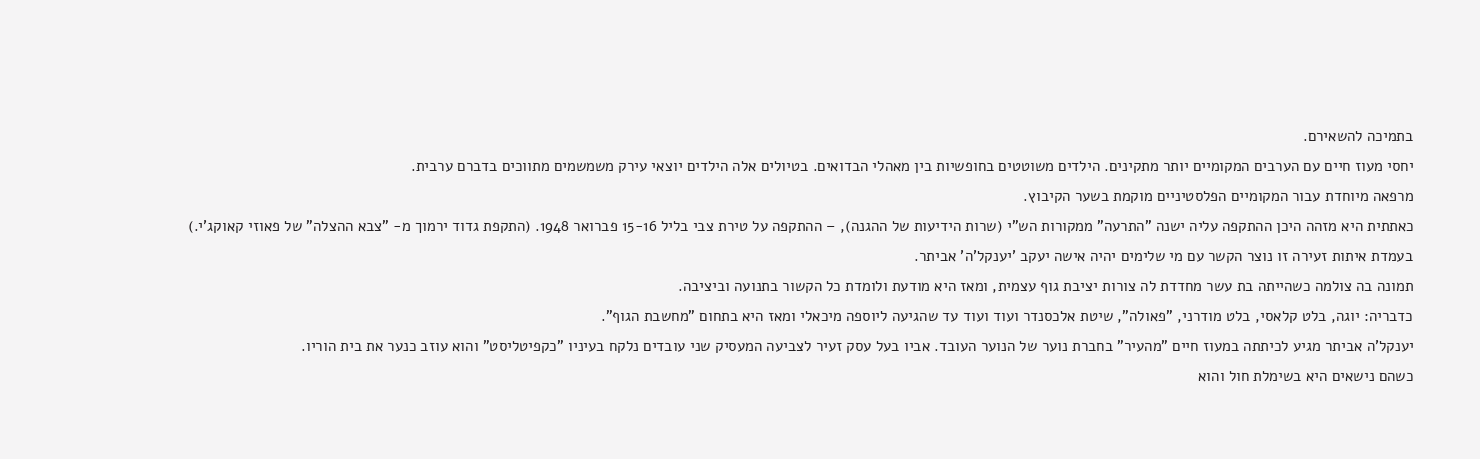בתמיכה להשאירם.
יחסי מעוז חיים עם הערבים המקומיים יותר מתקינים. הילדים משוטטים בחופשיות בין מאהלי הבדואים. בטיולים אלה הילדים יוצאי עירק משמשמים מתווכים בדברם ערבית.
מרפאה מיוחדת עבור המקומיים הפלסטיניים מוקמת בשער הקיבוץ.
כאתתית היא מזהה היכן ההתקפה עליה ישנה "התרעה" ממקורות הש"י (שרות הידיעות של ההגנה), – ההתקפה על טירת צבי בליל 15-16 פברואר 1948. (התקפת גדוד ירמוך מ- "צבא ההצלה" של פאוזי קאוקג'י.)
בעמדת איתות זעירה זו נוצר הקשר עם מי שלימים יהיה אישה יעקב 'יענקל'ה' אביתר.
תמונה בה צולמה כשהייתה בת עשר מחדדת לה צורות יציבת גוף עצמית, ומאז היא מודעת ולומדת כל הקשור בתנועה וביציבה.
כדבריה: יוגה, בלט קלאסי, בלט מודרני, "פאולה", שיטת אלכסנדר ועוד ועוד עד שהגיעה ליוספה מיכאלי ומאז היא בתחום "מחשבת הגוף".
יענקל'ה אביתר מגיע לכיתתה במעוז חיים "מהעיר" בחברת נוער של הנוער העובד. אביו בעל עסק זעיר לצביעה המעסיק שני עובדים נלקח בעיניו "כקפיטליסט" והוא עוזב כנער את בית הוריו.
כשהם נישאים היא בשימלת חול והוא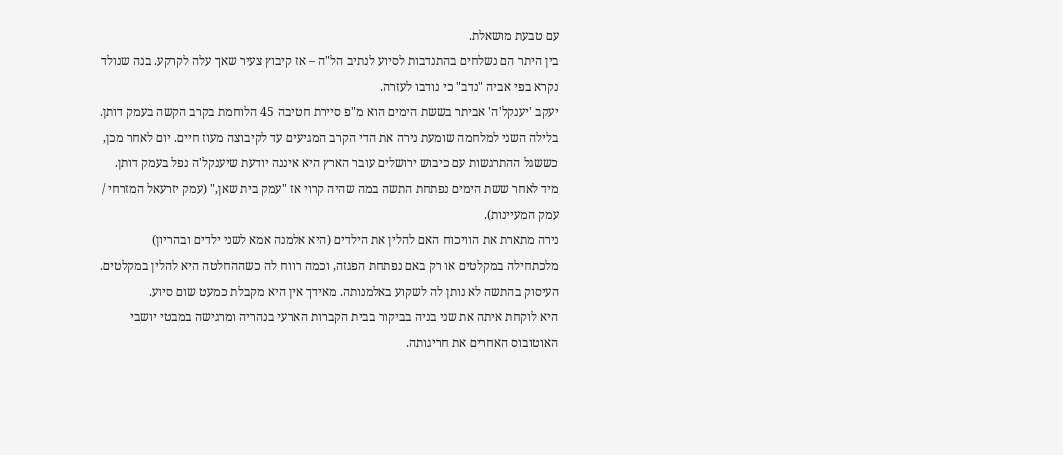עם טבעת מושאלת.
בין היתר הם נשלחים בהתנדבות לסיוע לנתיב הל"ה – אז קיבוץ צעיר שאך עלה לקרקע. בנה שנולד נקרא בפי אביה "נדב" כי נודבו לעזרה.
יעקב 'יענקל'ה' אביתר בששת הימים הוא מ"פ סיירת חטיבה 45 הלוחמת בקרב הקשה בעמק דותן.
בלילה השני למלחמה שומעת נירה את הדי הקרב המגיעים עד לקיבוצה מעוז חיים. יום לאחר מכן, כששגל ההתרגשות עם כיבוש ירושלים עובר הארץ היא איננה יודעת שיענקל'ה נפל בעמק דותן.
מיד לאחר ששת הימים נפתחת התשה במה שהיה קרוי אז "עמק בית שאן," (עמק יזרעאל המזרחי / עמק המעיינות).
נירה מתארת את הוויכוח האם להלין את הילדים (היא אלמנה אמא לשני ילדים ובהריון) מלכתחילה במקלטים או רק באם נפתחת הפגזה, וכמה רווח לה כשההחלטה היא להלין במקלטים.
העיסוק בהתשה לא נותן לה לשקוע באלמנותה. מאידך אין היא מקבלת כמעט שום סיוע.
היא לוקחת איתה את שני בניה בביקור בבית הקברות הארעי בנהריה ומרגישה במבטי יושבי האוטובוס האחרים את חריגותה.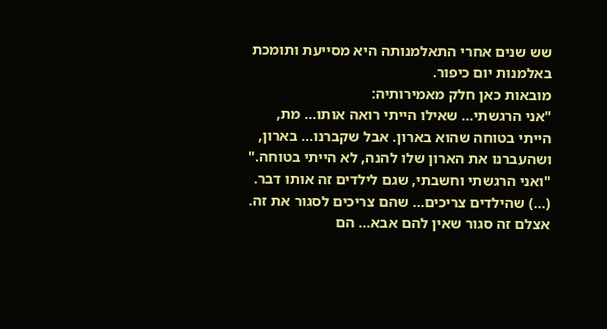שש שנים אחרי התאלמנותה היא מסייעת ותומכת באלמנות יום כיפור.
מובאות כאן חלק מאמירותיה:
"אני הרגשתי... שאילו הייתי רואה אותו... מת, הייתי בטוחה שהוא בארון. אבל שקברנו... בארון, ושהעברנו את הארון שלו להנה, לא הייתי בטוחה."
"ואני הרגשתי וחשבתי, שגם לילדים זה אותו דבר. (...) שהילדים צריכים... שהם צריכים לסגור את זה. אצלם זה סגור שאין להם אבא... הם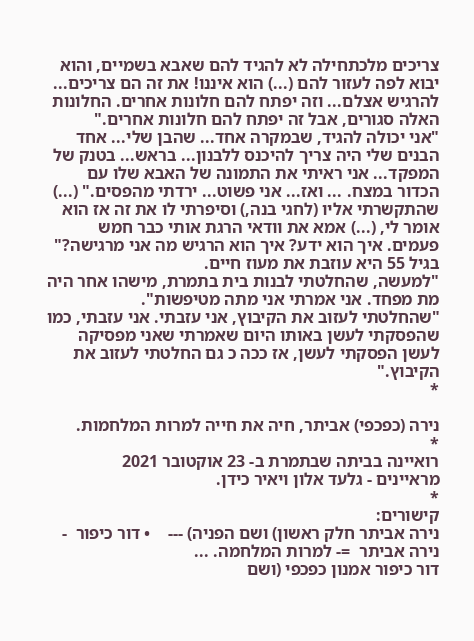צריכים מלכתחילה לא להגיד להם שאבא בשמיים, והוא יבוא לפה לעזור להם (...) הוא איננו! את זה הם צריכים... להרגיש אצלם... וזה יפתח להם חלונות אחרים. החלונות האלה סגורים, אבל זה יפתח להם חלונות אחרים."
"אני יכולה להגיד, שבמקרה אחד... שהבן שלי... אחד הבנים שלי היה צריך להיכנס ללבנון... בראש... בטנק של המפקד... אני ראיתי את התמונה של האבא שלו עם הכדור במצח. ... ואז... אני פשוט... ירדתי מהפסים." (...) שהתקשרתי אליו (לחגי בנה,) וסיפרתי לו את זה אז הוא אומר לי, (...) אמא את וודאי הרגת אותי כבר חמש פעמים. איך הוא ידע? איך הוא הרגיש מה אני מרגישה?"
בגיל 55 היא עוזבת את מעוז חיים.
"למעשה, שהחלטתי לבנות בית בתמרת, מישהו אחר היה מת מפחד. אני אמרתי אני מתה מטיפשות".
"שהחלטתי לעזוב את הקיבוץ, אני עזבתי. אני עזבתי, כמו שהפסקתי לעשן באותו היום שאמרתי שאני מפסיקה לעשן הפסקתי לעשן, אז ככה כ גם החלטתי לעזוב את הקיבוץ."
*

נירה (כפכפי) אביתר, חיה את חייה למרות המלחמות.
*
רואיינה בביתה שבתמרת ב- 23 אוקטובר 2021
מראיינים - גלעד אלון ויאיר כידן.
*
קישורים:
נירה אביתר חלק ראשון) ושם הפניה) ---    • דור כיפור  - נירה אביתר  =- למרות המלחמה. ...
דור כיפור אמנון כפכפי (ושם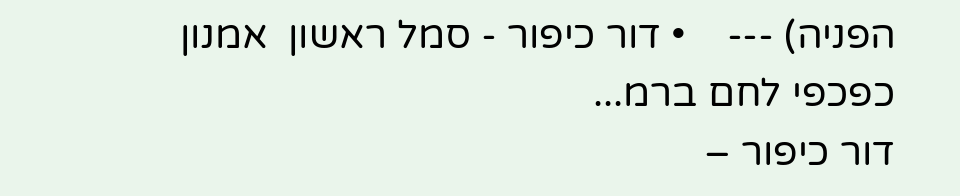הפניה) ---    • דור כיפור - סמל ראשון  אמנון כפכפי לחם ברמ...
דור כיפור –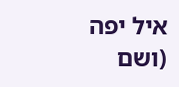איל יפה (ושם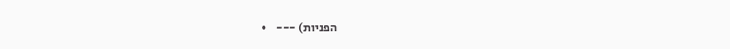הפניות) ---    •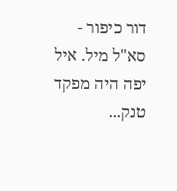דור כיפור - סא"ל מיל. איל יפה היה מפקד טנק...